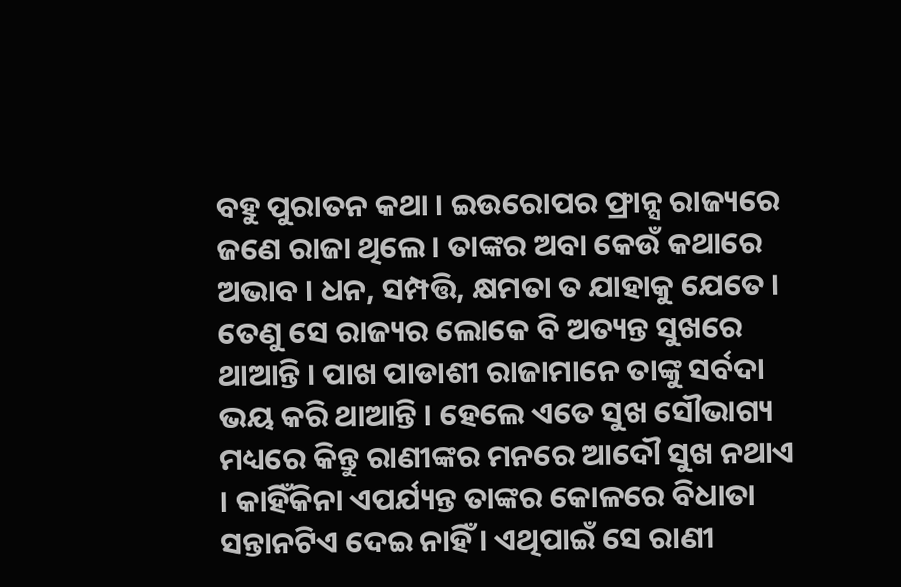ବହୁ ପୁରାତନ କଥା । ଇଉରୋପର ଫ୍ରାନ୍ସ ରାଜ୍ୟରେ ଜଣେ ରାଜା ଥିଲେ । ତାଙ୍କର ଅବା କେଉଁ କଥାରେ ଅଭାବ । ଧନ, ସମ୍ପତ୍ତି, କ୍ଷମତା ତ ଯାହାକୁ ଯେତେ । ତେଣୁ ସେ ରାଜ୍ୟର ଲୋକେ ବି ଅତ୍ୟନ୍ତ ସୁଖରେ ଥାଆନ୍ତି । ପାଖ ପାଡାଶୀ ରାଜାମାନେ ତାଙ୍କୁ ସର୍ବଦା ଭୟ କରି ଥାଆନ୍ତି । ହେଲେ ଏତେ ସୁଖ ସୌଭାଗ୍ୟ ମଧ୍ୟରେ କିନ୍ତୁ ରାଣୀଙ୍କର ମନରେ ଆଦୌ ସୁଖ ନଥାଏ । କାହିଁକିନା ଏପର୍ଯ୍ୟନ୍ତ ତାଙ୍କର କୋଳରେ ବିଧାତା ସନ୍ତାନଟିଏ ଦେଇ ନାହିଁ । ଏଥିପାଇଁ ସେ ରାଣୀ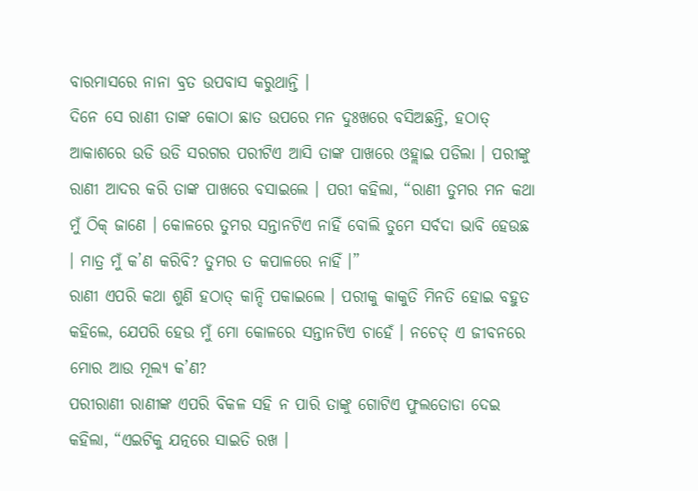ବାରମାସରେ ନାନା ବ୍ରତ ଉପବାସ କରୁଥାନ୍ତି ।
ଦିନେ ସେ ରାଣୀ ତାଙ୍କ କୋଠା ଛାତ ଉପରେ ମନ ଦୁଃଖରେ ବସିଅଛନ୍ତି, ହଠାତ୍ ଆକାଶରେ ଉଡି ଉଡି ସରଗର ପରୀଟିଏ ଆସି ତାଙ୍କ ପାଖରେ ଓହ୍ଲାଇ ପଡିଲା । ପରୀଙ୍କୁ ରାଣୀ ଆଦର କରି ତାଙ୍କ ପାଖରେ ବସାଇଲେ । ପରୀ କହିଲା, “ରାଣୀ ତୁମର ମନ କଥା ମୁଁ ଠିକ୍ ଜାଣେ । କୋଳରେ ତୁମର ସନ୍ତାନଟିଏ ନାହିଁ ବୋଲି ତୁମେ ସର୍ବଦା ଭାବି ହେଉଛ । ମାତ୍ର ମୁଁ କ’ଣ କରିବି? ତୁମର ତ କପାଳରେ ନାହିଁ ।”
ରାଣୀ ଏପରି କଥା ଶୁଣି ହଠାତ୍ କାନ୍ଦି ପକାଇଲେ । ପରୀକୁ କାକୁତି ମିନତି ହୋଇ ବହୁତ କହିଲେ, ଯେପରି ହେଉ ମୁଁ ମୋ କୋଳରେ ସନ୍ତାନଟିଏ ଚାହେଁ । ନଚେତ୍ ଏ ଜୀବନରେ ମୋର ଆଉ ମୂଲ୍ୟ କ’ଣ?
ପରୀରାଣୀ ରାଣୀଙ୍କ ଏପରି ବିକଳ ସହି ନ ପାରି ତାଙ୍କୁ ଗୋଟିଏ ଫୁଲତୋଡା ଦେଇ କହିଲା, “ଏଇଟିକୁ ଯତ୍ନରେ ସାଇତି ରଖ ।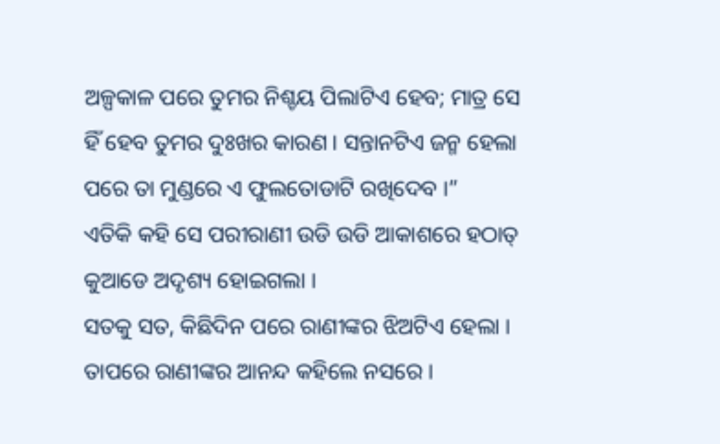ଅଳ୍ପକାଳ ପରେ ତୁମର ନିଶ୍ଚୟ ପିଲାଟିଏ ହେବ; ମାତ୍ର ସେ ହିଁ ହେବ ତୁମର ଦୁଃଖର କାରଣ । ସନ୍ତାନଟିଏ ଜନ୍ମ ହେଲା ପରେ ତା ମୁଣ୍ଡରେ ଏ ଫୁଲତୋଡାଟି ରଖିଦେବ ।”
ଏତିକି କହି ସେ ପରୀରାଣୀ ଉଡି ଉଡି ଆକାଶରେ ହଠାତ୍ କୁଆଡେ ଅଦୃଶ୍ୟ ହୋଇଗଲା ।
ସତକୁ ସତ, କିଛିଦିନ ପରେ ରାଣୀଙ୍କର ଝିଅଟିଏ ହେଲା । ତାପରେ ରାଣୀଙ୍କର ଆନନ୍ଦ କହିଲେ ନସରେ ।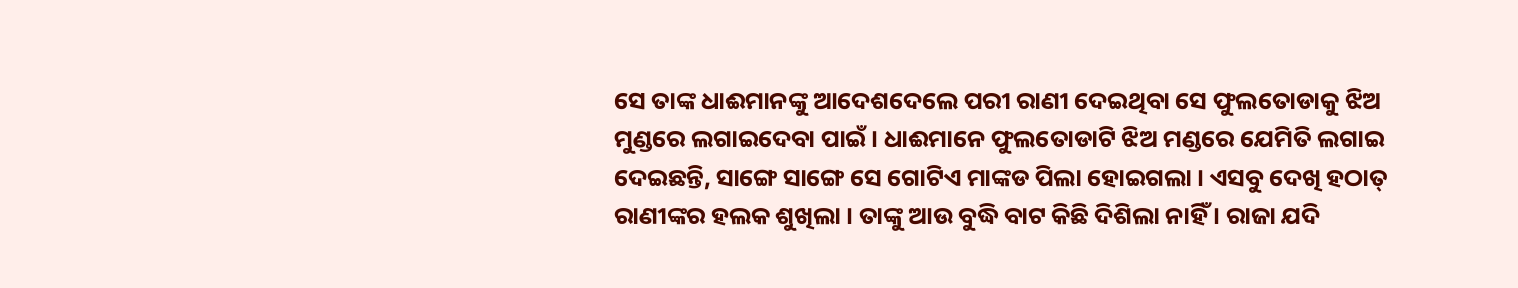ସେ ତାଙ୍କ ଧାଈମାନଙ୍କୁ ଆଦେଶଦେଲେ ପରୀ ରାଣୀ ଦେଇଥିବା ସେ ଫୁଲତୋଡାକୁ ଝିଅ ମୁଣ୍ଡରେ ଲଗାଇଦେବା ପାଇଁ । ଧାଈମାନେ ଫୁଲତୋଡାଟି ଝିଅ ମଣ୍ଡରେ ଯେମିତି ଲଗାଇ ଦେଇଛନ୍ତି, ସାଙ୍ଗେ ସାଙ୍ଗେ ସେ ଗୋଟିଏ ମାଙ୍କଡ ପିଲା ହୋଇଗଲା । ଏସବୁ ଦେଖି ହଠାତ୍ ରାଣୀଙ୍କର ହଲକ ଶୁଖିଲା । ତାଙ୍କୁ ଆଉ ବୁଦ୍ଧି ବାଟ କିଛି ଦିଶିଲା ନାହିଁ । ରାଜା ଯଦି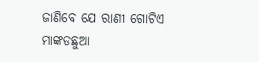ଜାଣିବେ ଯେ ରାଣୀ ଗୋଟିଏ ମାଙ୍କଡଛୁଆ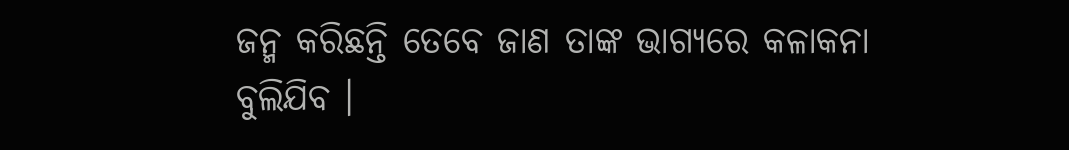ଜନ୍ମ କରିଛନ୍ତି ତେବେ ଜାଣ ତାଙ୍କ ଭାଗ୍ୟରେ କଳାକନା ବୁଲିଯିବ ।